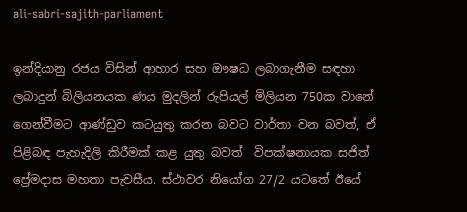ali-sabri-sajith-parliament

ඉන්දියානු රජය විසින් ආහාර සහ ඖෂධ ලබාගැනීම සඳහා ලබාදුන් බිලියනයක ණය මුදලින් රුපියල් මිලියන 750ක වානේ ගෙන්වීමට ආණ්ඩුව කටයුතු කරන බවට වාර්තා වන බවත්, ඒ පිළිබඳ පැහැදිලි කිරීමක් කළ යුතු බවත්  විපක්ෂනායක සජිත් ප්‍රේමදාස මහතා පැවසීය. ස්ථාවර නියෝග 27/2 යටතේ ඊයේ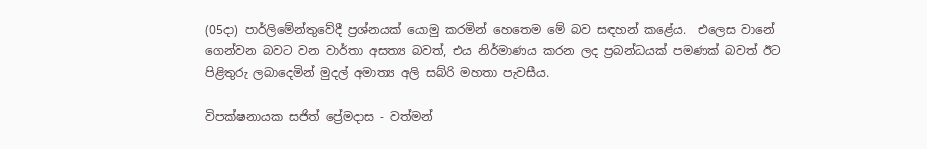(05දා) පාර්ලිමේන්තුවේදී ප්‍රශ්නයක් යොමු කරමින් හෙතෙම මේ බව සඳහන් කළේය.  එලෙස වානේ ගෙන්වන බවට වන වාර්තා අසත්‍ය බවත්, එය නිර්මාණය කරන ලද ප්‍රබන්ධයක් පමණක් බවත් ඊට පිළිතුරු ලබාදෙමින් මුදල් අමාත්‍ය අලි සබ්රි මහතා පැවසීය.

විපක්ෂනායක සජිත් ප්‍රේමදාස - වත්මන්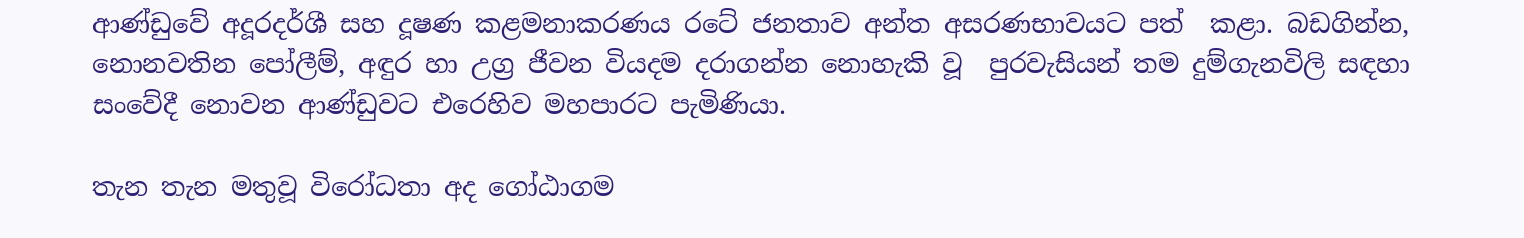ආණ්ඩුවේ අදූරදර්ශී සහ දූෂණ කළමනාකරණය රටේ ජනතාව අන්ත අසරණභාවයට පත්  කළා. බඩගින්න, නොනවතින පෝලීම්, අඳුර හා උග්‍ර ජීවන වියදම දරාගන්න නොහැකි වූ  පුරවැසියන් තම දුම්ගැනවිලි සඳහා සංවේදී නොවන ආණ්ඩුවට එරෙහිව මහපාරට පැමිණියා.

තැන තැන මතුවූ විරෝධතා අද ගෝඨාගම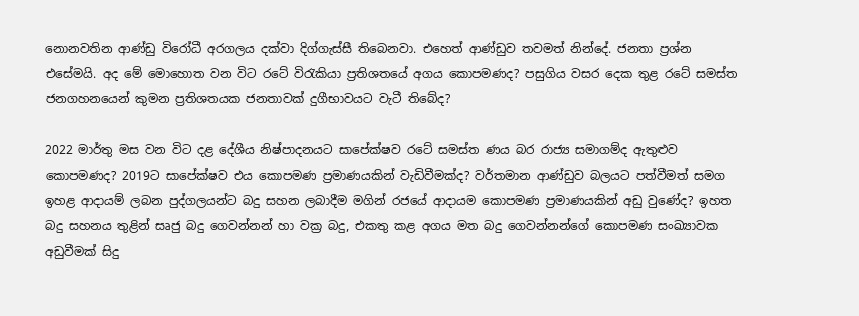නොනවතින ආණ්ඩු විරෝධී අරගලය දක්වා දිග්ගැස්සී තිබෙනවා. එහෙත් ආණ්ඩුව තවමත් නින්දේ. ජනතා ප්‍රශ්න එසේමයි. අද මේ මොහොත වන විට රටේ විරැකියා ප්‍රතිශතයේ අගය කොපමණද? පසුගිය වසර දෙක තුළ රටේ සමස්ත ජනගහනයෙන් කුමන ප්‍රතිශතයක ජනතාවක් දුගීභාවයට වැටී තිබේද?

2022 මාර්තු මස වන විට දළ දේශීය නිෂ්පාදනයට සාපේක්ෂව රටේ සමස්ත ණය බර රාජ්‍ය සමාගම්ද ඇතුළුව කොපමණද? 2019ට සාපේක්ෂව එය කොපමණ ප්‍රමාණයකින් වැඩිවීමක්ද? වර්තමාන ආණ්ඩුව බලයට පත්වීමත් සමග ඉහළ ආදායම් ලබන පුද්ගලයන්ට බදු සහන ලබාදීම මගින් රජයේ ආදායම කොපමණ ප්‍රමාණයකින් අඩු වුණේද? ඉහත බදු සහනය තුළින් සෘජු බදු ගෙවන්නන් හා වක්‍ර බදු, එකතු කළ අගය මත බදු ගෙවන්නන්ගේ කොපමණ සංඛ්‍යාවක අඩුවීමක් සිදු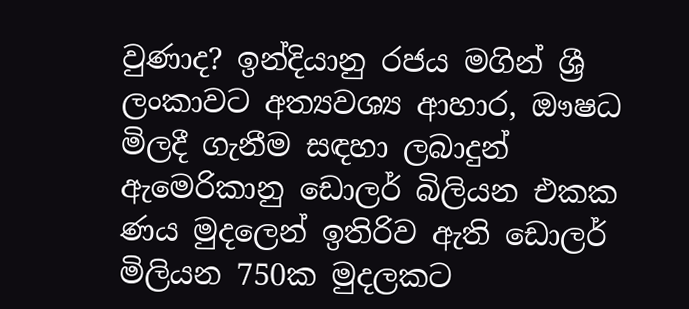වුණාද? ඉන්දියානු රජය මගින් ශ්‍රී ලංකාවට අත්‍යවශ්‍ය ආහාර, ඖෂධ මිලදී ගැනීම සඳහා ලබාදුන් ඇමෙරිකානු ඩොලර් බිලියන එකක ණය මුදලෙන් ඉතිරිව ඇති ඩොලර් මිලියන 750ක මුදලකට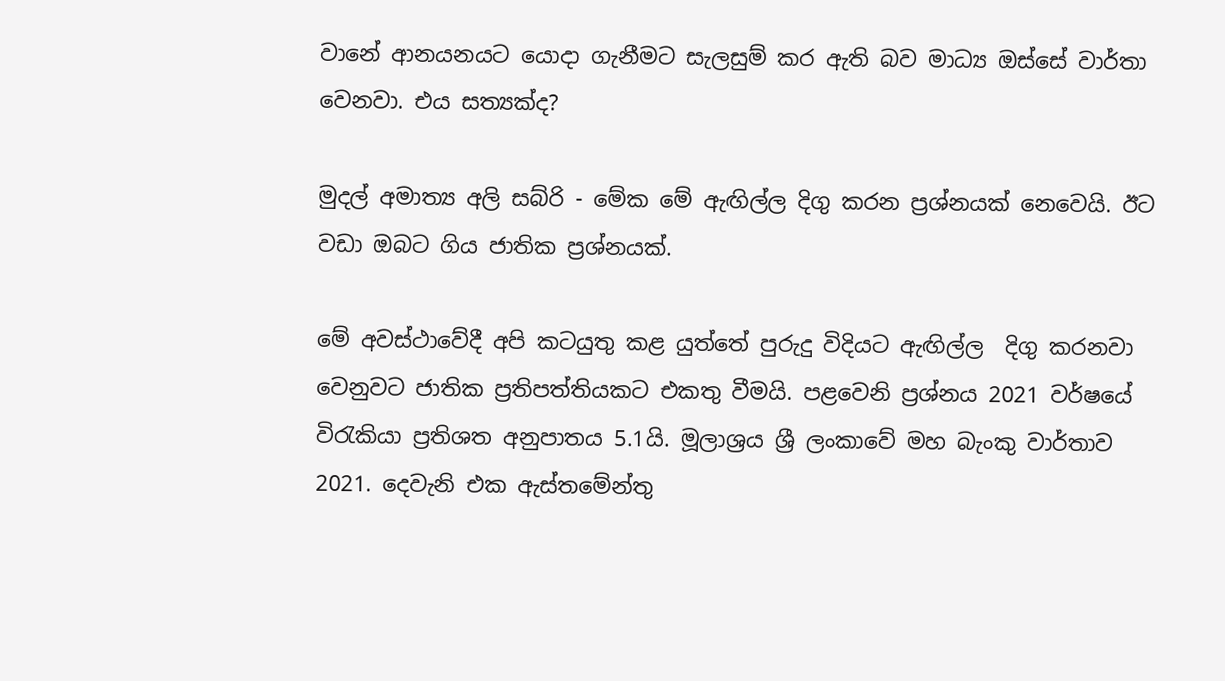වානේ ආනයනයට යොදා ගැනීමට සැලසුම් කර ඇති බව මාධ්‍ය ඔස්සේ වාර්තා වෙනවා. එය සත්‍යක්ද?

මුදල් අමාත්‍ය අලි සබ්රි - මේක මේ ඇඟිල්ල දිගු කරන ප්‍රශ්නයක් නෙවෙයි. ඊට වඩා ඔබට ගිය ජාතික ප්‍රශ්නයක්.

මේ අවස්ථාවේදී අපි කටයුතු කළ යුත්තේ පුරුදු විදියට ඇඟිල්ල  දිගු කරනවා වෙනුවට ජාතික ප්‍රතිපත්තියකට එකතු වීමයි. පළවෙනි ප්‍රශ්නය 2021 වර්ෂයේ විරැකියා ප්‍රතිශත අනුපාතය 5.1යි. මූලාශ්‍රය ශ්‍රී ලංකාවේ මහ බැංකු වාර්තාව 2021. දෙවැනි එක ඇස්තමේන්තු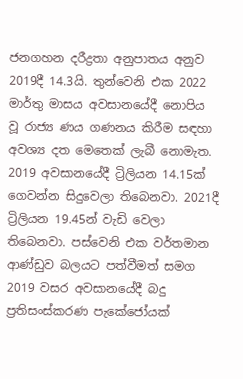ජනගහන දරීද්‍රතා අනුපාතය අනුව 2019දී 14.3යි. තුන්වෙනි එක 2022 මාර්තු මාසය අවසානයේදී නොපිය වූ රාජ්‍ය ණය ගණනය කිරීම සඳහා අවශ්‍ය දත මෙතෙක් ලැබී නොමැත. 2019 අවසානයේදී ට්‍රිලියන 14.15ක් ගෙවන්න සිදුවෙලා තිබෙනවා. 2021දී ට්‍රිලියන 19.45න් වැඩි වෙලා තිබෙනවා. පස්වෙනි එක වර්තමාන ආණ්ඩුව බලයට පත්වීමත් සමග 2019 වසර අවසානයේදී බදු ප්‍රතිසංස්කරණ පැකේජෝයක්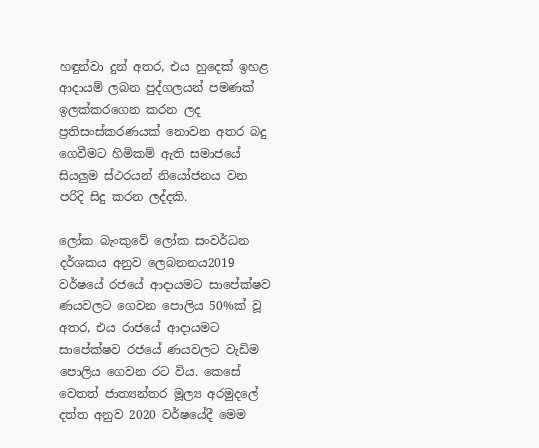හඳුන්වා දුන් අතර, එය හුදෙක් ඉහළ ආදායම් ලබන පුද්ගලයන් පමණක් ඉලක්කරගෙන කරන ලද ප්‍රතිසංස්කරණයක් නොවන අතර බදු ගෙවීමට හිමිකම් ඇති සමාජයේ සියලුම ස්ථරයන් නියෝජනය වන පරිදි සිදු කරන ලද්දකි.

ලෝක බැංකුවේ ලෝක සංවර්ධන දර්ශකය අනුව ලෙබනනය2019 වර්ෂයේ රජයේ ආදායමට සාපේක්ෂව ණයවලට ගෙවන පොලිය 50%ක් වූ අතර, එය රාජයේ ආදායමට සාපේක්ෂව රජයේ ණයවලට වැඩිම පොලිය ගෙවන රට විය. කෙසේ වෙතත් ජාත්‍යන්තර මූල්‍ය අරමුදලේ දත්ත අනුව 2020 වර්ෂයේදී මෙම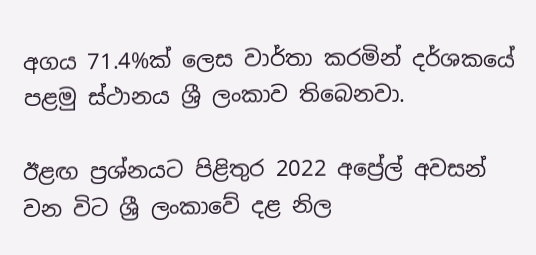අගය 71.4%ක් ලෙස වාර්තා කරමින් දර්ශකයේ පළමු ස්ථානය ශ්‍රී ලංකාව තිබෙනවා.

ඊළඟ ප්‍රශ්නයට පිළිතුර 2022 අප්‍රේල් අවසන් වන විට ශ්‍රී ලංකාවේ දළ නිල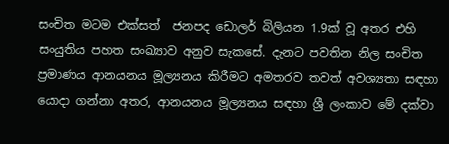සංචිත මටම එක්සත්  ජනපද ඩොලර් බිලියන 1.9ක් වූ අතර එහි සංයුතිය පහත සංඛ්‍යාව අනුව සැකසේ. දැනට පවතින නිල සංචිත ප්‍රමාණය ආනයනය මූල්‍යනය කිරීමට අමතරව තවත් අවශ්‍යතා සඳහා යොදා ගන්නා අතර, ආනයනය මූල්‍යනය සඳහා ශ්‍රී ලංකාව මේ දක්වා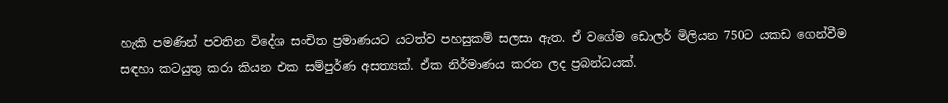හැකි පමණින් පවතින විදේශ සංචිත ප්‍රමාණයට යටත්ව පහසුකම් සලසා ඇත. ඒ වගේම ඩොලර් මිලියන 750ට යකඩ ගෙන්වීම සඳහා කටයුතු කරා කියන එක සම්පුර්ණ අසත්‍යක්. ඒක නිර්මාණය කරන ලද ප්‍රබන්ධයක්.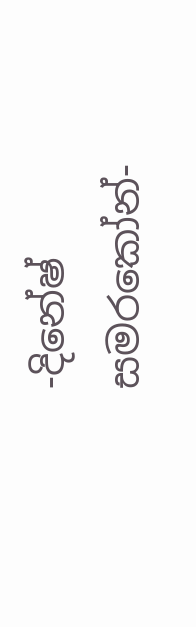-දිනේෂ් සමරකෝන්-